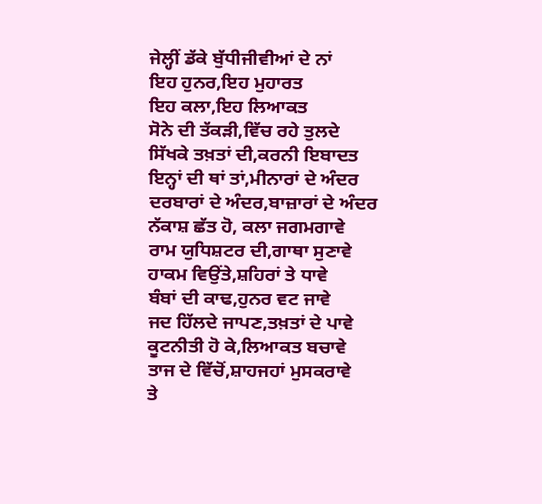ਜੇਲ੍ਹੀਂ ਡੱਕੇ ਬੁੱਧੀਜੀਵੀਆਂ ਦੇ ਨਾਂ
ਇਹ ਹੁਨਰ,ਇਹ ਮੁਹਾਰਤ
ਇਹ ਕਲਾ,ਇਹ ਲਿਆਕਤ
ਸੋਨੇ ਦੀ ਤੱਕੜੀ,ਵਿੱਚ ਰਹੇ ਤੁਲਦੇ
ਸਿੱਖਕੇ ਤਖ਼ਤਾਂ ਦੀ,ਕਰਨੀ ਇਬਾਦਤ
ਇਨ੍ਹਾਂ ਦੀ ਥਾਂ ਤਾਂ,ਮੀਨਾਰਾਂ ਦੇ ਅੰਦਰ
ਦਰਬਾਰਾਂ ਦੇ ਅੰਦਰ,ਬਾਜ਼ਾਰਾਂ ਦੇ ਅੰਦਰ
ਨੱਕਾਸ਼ ਛੱਤ ਹੋ, ਕਲਾ ਜਗਮਗਾਵੇ
ਰਾਮ ਯੁਧਿਸ਼ਟਰ ਦੀ,ਗਾਥਾ ਸੁਣਾਵੇ
ਹਾਕਮ ਵਿਉਂਤੇ,ਸ਼ਹਿਰਾਂ ਤੇ ਧਾਵੇ
ਬੰਬਾਂ ਦੀ ਕਾਢ,ਹੁਨਰ ਵਟ ਜਾਵੇ
ਜਦ ਹਿੱਲਦੇ ਜਾਪਣ,ਤਖ਼ਤਾਂ ਦੇ ਪਾਵੇ
ਕੂਟਨੀਤੀ ਹੋ ਕੇ,ਲਿਆਕਤ ਬਚਾਵੇ
ਤਾਜ ਦੇ ਵਿੱਚੋਂ,ਸ਼ਾਹਜਹਾਂ ਮੁਸਕਰਾਵੇ
ਤੇ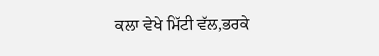ਕਲਾ ਵੇਖੇ ਮਿੱਟੀ ਵੱਲ,ਭਰਕੇ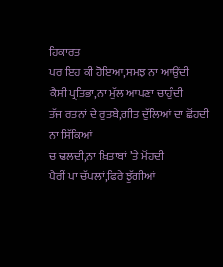ਹਿਕਾਰਤ
ਪਰ ਇਹ ਕੀ ਹੋਇਆ,ਸਮਝ ਨਾ ਆਉਂਦੀ
ਕੈਸੀ ਪ੍ਰਤਿਭਾ,ਨਾ ਮੁੱਲ ਆਪਣਾ ਚਾਹੁੰਦੀ
ਤੱਜ ਰਤਨਾਂ ਦੇ ਰੁਤਬੇ,ਗੀਤ ਦੁੱਲਿਆਂ ਦਾ ਛੋਂਹਦੀ
ਨਾ ਸਿੱਕਿਆਂ
ਚ ਢਲਦੀ,ਨਾ ਖ਼ਿਤਾਬਾਂ ’ਤੇ ਮੋਂਹਦੀ
ਪੈਰੀਂ ਪਾ ਚੱਪਲਾਂ,ਫਿਰੇ ਝੁੱਗੀਆਂ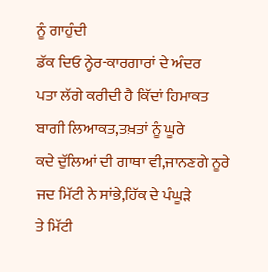ਨੂੰ ਗਾਹੁੰਦੀ
ਡੱਕ ਦਿਓ ਨ੍ਹੇਰ-ਕਾਰਗਾਰਾਂ ਦੇ ਅੰਦਰ
ਪਤਾ ਲੱਗੇ ਕਰੀਦੀ ਹੈ ਕਿੱਦਾਂ ਹਿਮਾਕਤ
ਬਾਗੀ ਲਿਆਕਤ,ਤਖ਼ਤਾਂ ਨੂੰ ਘੂਰੇ
ਕਦੇ ਦੁੱਲਿਆਂ ਦੀ ਗਾਥਾ ਵੀ,ਜਾਨਣਗੇ ਨੂਰੇ
ਜਦ ਮਿੱਟੀ ਨੇ ਸਾਂਭੇ,ਹਿੱਕ ਦੇ ਪੰਘੂੜੇ
ਤੇ ਮਿੱਟੀ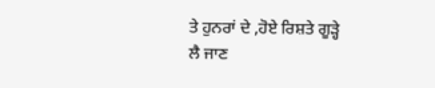ਤੇ ਹੁਨਰਾਂ ਦੇ ,ਹੋਏ ਰਿਸ਼ਤੇ ਗੂੜ੍ਹੇ
ਲੈ ਜਾਣ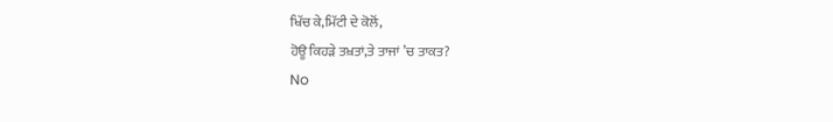ਖਿੱਚ ਕੇ,ਮਿੱਟੀ ਦੇ ਕੋਲੋਂ,
ਹੋਊ ਕਿਹੜੇ ਤਖ਼ਤਾਂ,ਤੇ ਤਾਜਾਂ ’ਚ ਤਾਕਤ?
No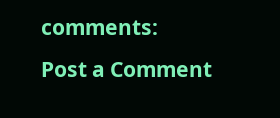comments:
Post a Comment